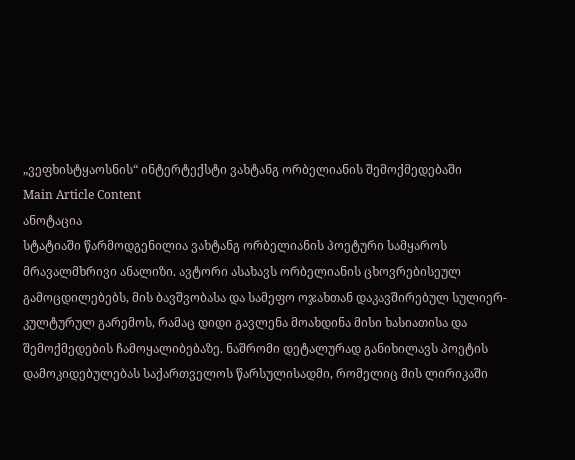„ვეფხისტყაოსნის“ ინტერტექსტი ვახტანგ ორბელიანის შემოქმედებაში
Main Article Content
ანოტაცია
სტატიაში წარმოდგენილია ვახტანგ ორბელიანის პოეტური სამყაროს მრავალმხრივი ანალიზი. ავტორი ასახავს ორბელიანის ცხოვრებისეულ გამოცდილებებს, მის ბავშვობასა და სამეფო ოჯახთან დაკავშირებულ სულიერ-კულტურულ გარემოს, რამაც დიდი გავლენა მოახდინა მისი ხასიათისა და შემოქმედების ჩამოყალიბებაზე. ნაშრომი დეტალურად განიხილავს პოეტის დამოკიდებულებას საქართველოს წარსულისადმი, რომელიც მის ლირიკაში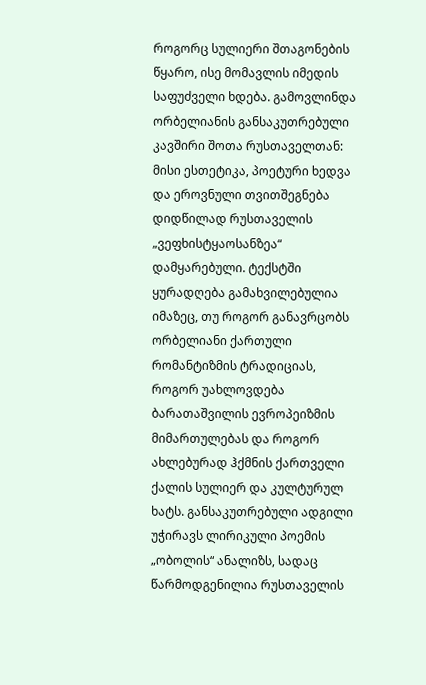როგორც სულიერი შთაგონების წყარო, ისე მომავლის იმედის საფუძველი ხდება. გამოვლინდა ორბელიანის განსაკუთრებული კავშირი შოთა რუსთაველთან: მისი ესთეტიკა, პოეტური ხედვა და ეროვნული თვითშეგნება დიდწილად რუსთაველის „ვეფხისტყაოსანზეა“ დამყარებული. ტექსტში ყურადღება გამახვილებულია იმაზეც, თუ როგორ განავრცობს ორბელიანი ქართული რომანტიზმის ტრადიციას, როგორ უახლოვდება ბარათაშვილის ევროპეიზმის მიმართულებას და როგორ ახლებურად ჰქმნის ქართველი ქალის სულიერ და კულტურულ ხატს. განსაკუთრებული ადგილი უჭირავს ლირიკული პოემის „ობოლის“ ანალიზს, სადაც წარმოდგენილია რუსთაველის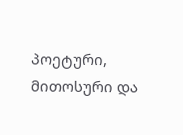პოეტური, მითოსური და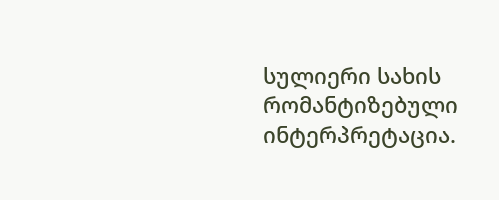სულიერი სახის რომანტიზებული ინტერპრეტაცია.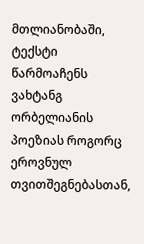მთლიანობაში, ტექსტი წარმოაჩენს ვახტანგ ორბელიანის პოეზიას როგორც ეროვნულ თვითშეგნებასთან,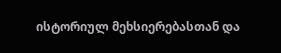ისტორიულ მეხსიერებასთან და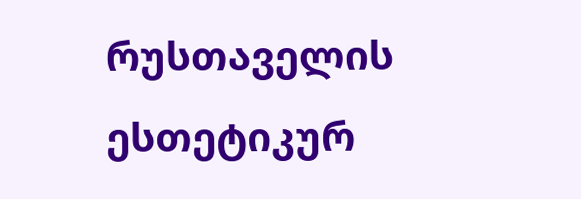რუსთაველის ესთეტიკურ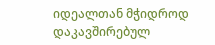იდეალთან მჭიდროდ დაკავშირებულ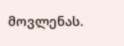მოვლენას.